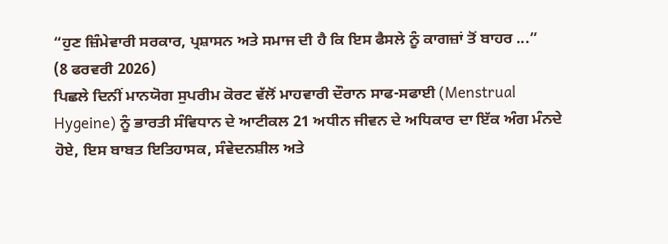“ਹੁਣ ਜ਼ਿੰਮੇਵਾਰੀ ਸਰਕਾਰ, ਪ੍ਰਸ਼ਾਸਨ ਅਤੇ ਸਮਾਜ ਦੀ ਹੈ ਕਿ ਇਸ ਫੈਸਲੇ ਨੂੰ ਕਾਗਜ਼ਾਂ ਤੋਂ ਬਾਹਰ ...”
(8 ਫਰਵਰੀ 2026)
ਪਿਛਲੇ ਦਿਨੀਂ ਮਾਨਯੋਗ ਸੁਪਰੀਮ ਕੋਰਟ ਵੱਲੋਂ ਮਾਹਵਾਰੀ ਦੌਰਾਨ ਸਾਫ-ਸਫਾਈ (Menstrual Hygeine) ਨੂੰ ਭਾਰਤੀ ਸੰਵਿਧਾਨ ਦੇ ਆਟੀਕਲ 21 ਅਧੀਨ ਜੀਵਨ ਦੇ ਅਧਿਕਾਰ ਦਾ ਇੱਕ ਅੰਗ ਮੰਨਦੇ ਹੋਏ, ਇਸ ਬਾਬਤ ਇਤਿਹਾਸਕ, ਸੰਵੇਦਨਸ਼ੀਲ ਅਤੇ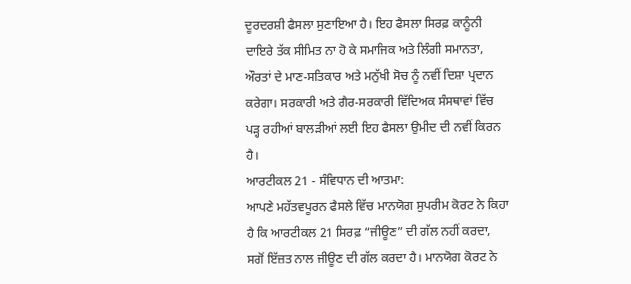ਦੂਰਦਰਸ਼ੀ ਫੈਸਲਾ ਸੁਣਾਇਆ ਹੈ। ਇਹ ਫੈਸਲਾ ਸਿਰਫ਼ ਕਾਨੂੰਨੀ ਦਾਇਰੇ ਤੱਕ ਸੀਮਿਤ ਨਾ ਹੋ ਕੇ ਸਮਾਜਿਕ ਅਤੇ ਲਿੰਗੀ ਸਮਾਨਤਾ, ਔਰਤਾਂ ਦੇ ਮਾਣ-ਸਤਿਕਾਰ ਅਤੇ ਮਨੁੱਖੀ ਸੋਚ ਨੂੰ ਨਵੀਂ ਦਿਸ਼ਾ ਪ੍ਰਦਾਨ ਕਰੇਗਾ। ਸਰਕਾਰੀ ਅਤੇ ਗੈਰ-ਸਰਕਾਰੀ ਵਿੱਦਿਅਕ ਸੰਸਥਾਵਾਂ ਵਿੱਚ ਪੜ੍ਹ ਰਹੀਆਂ ਬਾਲੜੀਆਂ ਲਈ ਇਹ ਫੈਸਲਾ ਉਮੀਦ ਦੀ ਨਵੀਂ ਕਿਰਨ ਹੈ।
ਆਰਟੀਕਲ 21 - ਸੰਵਿਧਾਨ ਦੀ ਆਤਮਾ:
ਆਪਣੇ ਮਹੱਤਵਪੂਰਨ ਫੈਸਲੇ ਵਿੱਚ ਮਾਨਯੋਗ ਸੁਪਰੀਮ ਕੋਰਟ ਨੇ ਕਿਹਾ ਹੈ ਕਿ ਆਰਟੀਕਲ 21 ਸਿਰਫ਼ “ਜੀਊਣ” ਦੀ ਗੱਲ ਨਹੀਂ ਕਰਦਾ, ਸਗੋਂ ਇੱਜ਼ਤ ਨਾਲ ਜੀਊਣ ਦੀ ਗੱਲ ਕਰਦਾ ਹੈ। ਮਾਨਯੋਗ ਕੋਰਟ ਨੇ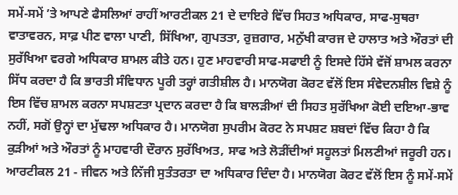ਸਮੇਂ-ਸਮੇਂ ’ਤੇ ਆਪਣੇ ਫੈਸਲਿਆਂ ਰਾਹੀਂ ਆਰਟੀਕਲ 21 ਦੇ ਦਾਇਰੇ ਵਿੱਚ ਸਿਹਤ ਅਧਿਕਾਰ, ਸਾਫ-ਸੁਥਰਾ ਵਾਤਾਵਰਨ, ਸਾਫ਼ ਪੀਣ ਵਾਲਾ ਪਾਣੀ, ਸਿੱਖਿਆ, ਗੁਪਤਤਾ, ਰੁਜ਼ਗਾਰ, ਮਨੁੱਖੀ ਕਾਰਜ ਦੇ ਹਾਲਾਤ ਅਤੇ ਔਰਤਾਂ ਦੀ ਸੁਰੱਖਿਆ ਵਰਗੇ ਅਧਿਕਾਰ ਸ਼ਾਮਲ ਕੀਤੇ ਹਨ। ਹੁਣ ਮਾਹਵਾਰੀ ਸਾਫ-ਸਫਾਈ ਨੂੰ ਇਸਦੇ ਹਿੱਸੇ ਵੱਜੋਂ ਸ਼ਾਮਲ ਕਰਨਾ ਸਿੱਧ ਕਰਦਾ ਹੈ ਕਿ ਭਾਰਤੀ ਸੰਵਿਧਾਨ ਪੂਰੀ ਤਰ੍ਹਾਂ ਗਤੀਸ਼ੀਲ ਹੈ। ਮਾਨਯੋਗ ਕੋਰਟ ਵੱਲੋਂ ਇਸ ਸੰਵੇਦਨਸ਼ੀਲ ਵਿਸ਼ੇ ਨੂੰ ਇਸ ਵਿੱਚ ਸ਼ਾਮਲ ਕਰਨਾ ਸਪਸ਼ਟਤਾ ਪ੍ਰਦਾਨ ਕਰਦਾ ਹੈ ਕਿ ਬਾਲੜੀਆਂ ਦੀ ਸਿਹਤ ਸੁਰੱਖਿਆ ਕੋਈ ਦਇਆ-ਭਾਵ ਨਹੀਂ, ਸਗੋਂ ਉਨ੍ਹਾਂ ਦਾ ਮੁੱਢਲਾ ਅਧਿਕਾਰ ਹੈ। ਮਾਨਯੋਗ ਸੁਪਰੀਮ ਕੋਰਟ ਨੇ ਸਪਸ਼ਟ ਸ਼ਬਦਾਂ ਵਿੱਚ ਕਿਹਾ ਹੈ ਕਿ ਕੁੜੀਆਂ ਅਤੇ ਔਰਤਾਂ ਨੂੰ ਮਾਹਵਾਰੀ ਦੌਰਾਨ ਸੁਰੱਖਿਅਤ, ਸਾਫ ਅਤੇ ਲੋੜੀਂਦੀਆਂ ਸਹੂਲਤਾਂ ਮਿਲਣੀਆਂ ਜਰੂਰੀ ਹਨ। ਆਰਟੀਕਲ 21 - ਜੀਵਨ ਅਤੇ ਨਿੱਜੀ ਸੁਤੰਤਰਤਾ ਦਾ ਅਧਿਕਾਰ ਦਿੰਦਾ ਹੈ। ਮਾਨਯੋਗ ਕੋਰਟ ਵੱਲੋਂ ਇਸ ਨੂੰ ਸਮੇਂ-ਸਮੇਂ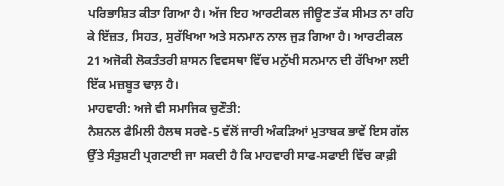ਪਰਿਭਾਸ਼ਿਤ ਕੀਤਾ ਗਿਆ ਹੈ। ਅੱਜ ਇਹ ਆਰਟੀਕਲ ਜੀਊਣ ਤੱਕ ਸੀਮਤ ਨਾ ਰਹਿ ਕੇ ਇੱਜ਼ਤ, ਸਿਹਤ, ਸੁਰੱਖਿਆ ਅਤੇ ਸਨਮਾਨ ਨਾਲ ਜੁੜ ਗਿਆ ਹੈ। ਆਰਟੀਕਲ 21 ਅਜੋਕੀ ਲੋਕਤੰਤਰੀ ਸ਼ਾਸਨ ਵਿਵਸਥਾ ਵਿੱਚ ਮਨੁੱਖੀ ਸਨਮਾਨ ਦੀ ਰੱਖਿਆ ਲਈ ਇੱਕ ਮਜ਼ਬੂਤ ਢਾਲ਼ ਹੈ।
ਮਾਹਵਾਰੀ: ਅਜੇ ਵੀ ਸਮਾਜਿਕ ਚੁਣੌਤੀ:
ਨੈਸ਼ਨਲ ਫੈਮਿਲੀ ਹੈਲਥ ਸਰਵੇ-5 ਵੱਲੋਂ ਜਾਰੀ ਅੰਕੜਿਆਂ ਮੁਤਾਬਕ ਭਾਵੇਂ ਇਸ ਗੱਲ ਉੱਤੇ ਸੰਤੁਸ਼ਟੀ ਪ੍ਰਗਟਾਈ ਜਾ ਸਕਦੀ ਹੈ ਕਿ ਮਾਹਵਾਰੀ ਸਾਫ-ਸਫਾਈ ਵਿੱਚ ਕਾਫ਼ੀ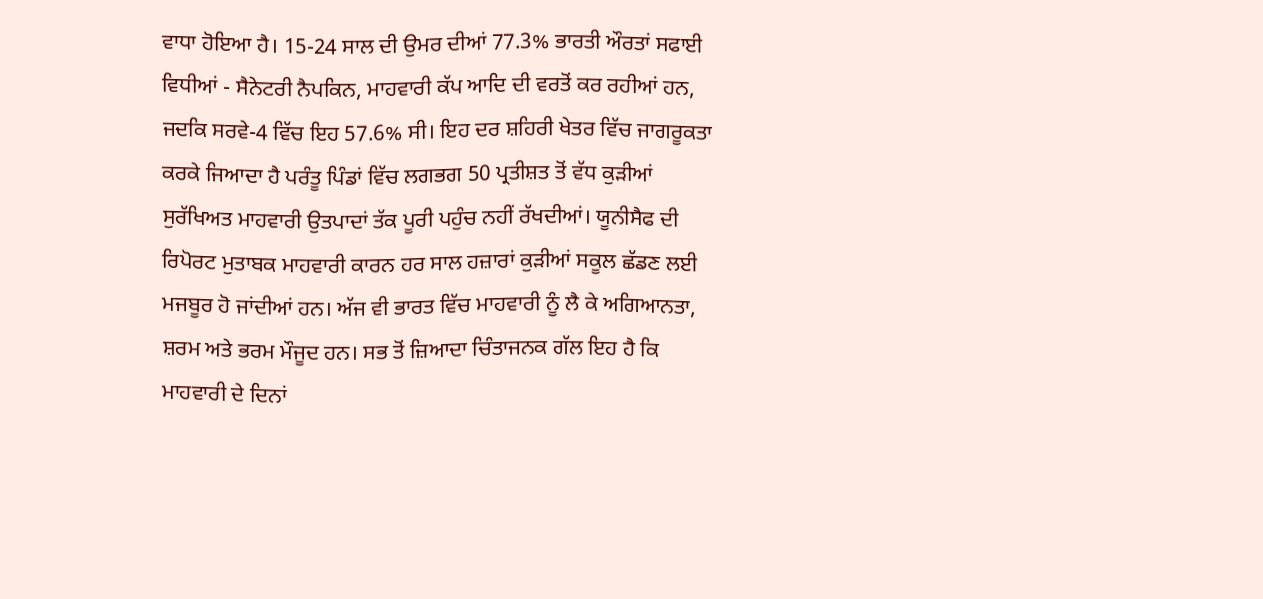ਵਾਧਾ ਹੋਇਆ ਹੈ। 15-24 ਸਾਲ ਦੀ ਉਮਰ ਦੀਆਂ 77.3% ਭਾਰਤੀ ਔਰਤਾਂ ਸਫਾਈ ਵਿਧੀਆਂ - ਸੈਨੇਟਰੀ ਨੈਪਕਿਨ, ਮਾਹਵਾਰੀ ਕੱਪ ਆਦਿ ਦੀ ਵਰਤੋਂ ਕਰ ਰਹੀਆਂ ਹਨ, ਜਦਕਿ ਸਰਵੇ-4 ਵਿੱਚ ਇਹ 57.6% ਸੀ। ਇਹ ਦਰ ਸ਼ਹਿਰੀ ਖੇਤਰ ਵਿੱਚ ਜਾਗਰੂਕਤਾ ਕਰਕੇ ਜਿਆਦਾ ਹੈ ਪਰੰਤੂ ਪਿੰਡਾਂ ਵਿੱਚ ਲਗਭਗ 50 ਪ੍ਰਤੀਸ਼ਤ ਤੋਂ ਵੱਧ ਕੁੜੀਆਂ ਸੁਰੱਖਿਅਤ ਮਾਹਵਾਰੀ ਉਤਪਾਦਾਂ ਤੱਕ ਪੂਰੀ ਪਹੁੰਚ ਨਹੀਂ ਰੱਖਦੀਆਂ। ਯੂਨੀਸੈਫ ਦੀ ਰਿਪੋਰਟ ਮੁਤਾਬਕ ਮਾਹਵਾਰੀ ਕਾਰਨ ਹਰ ਸਾਲ ਹਜ਼ਾਰਾਂ ਕੁੜੀਆਂ ਸਕੂਲ ਛੱਡਣ ਲਈ ਮਜਬੂਰ ਹੋ ਜਾਂਦੀਆਂ ਹਨ। ਅੱਜ ਵੀ ਭਾਰਤ ਵਿੱਚ ਮਾਹਵਾਰੀ ਨੂੰ ਲੈ ਕੇ ਅਗਿਆਨਤਾ, ਸ਼ਰਮ ਅਤੇ ਭਰਮ ਮੌਜੂਦ ਹਨ। ਸਭ ਤੋਂ ਜ਼ਿਆਦਾ ਚਿੰਤਾਜਨਕ ਗੱਲ ਇਹ ਹੈ ਕਿ ਮਾਹਵਾਰੀ ਦੇ ਦਿਨਾਂ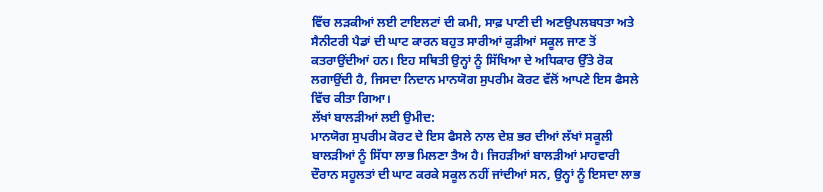ਵਿੱਚ ਲੜਕੀਆਂ ਲਈ ਟਾਇਲਟਾਂ ਦੀ ਕਮੀ, ਸਾਫ਼ ਪਾਣੀ ਦੀ ਅਣਉਪਲਬਧਤਾ ਅਤੇ ਸੈਨੀਟਰੀ ਪੈਡਾਂ ਦੀ ਘਾਟ ਕਾਰਨ ਬਹੁਤ ਸਾਰੀਆਂ ਕੁੜੀਆਂ ਸਕੂਲ ਜਾਣ ਤੋਂ ਕਤਰਾਉਂਦੀਆਂ ਹਨ। ਇਹ ਸਥਿਤੀ ਉਨ੍ਹਾਂ ਨੂੰ ਸਿੱਖਿਆ ਦੇ ਅਧਿਕਾਰ ਉੱਤੇ ਰੋਕ ਲਗਾਉਂਦੀ ਹੈ, ਜਿਸਦਾ ਨਿਦਾਨ ਮਾਨਯੋਗ ਸੁਪਰੀਮ ਕੋਰਟ ਵੱਲੋਂ ਆਪਣੇ ਇਸ ਫੈਸਲੇ ਵਿੱਚ ਕੀਤਾ ਗਿਆ।
ਲੱਖਾਂ ਬਾਲੜੀਆਂ ਲਈ ਉਮੀਦ:
ਮਾਨਯੋਗ ਸੁਪਰੀਮ ਕੋਰਟ ਦੇ ਇਸ ਫੈਸਲੇ ਨਾਲ ਦੇਸ਼ ਭਰ ਦੀਆਂ ਲੱਖਾਂ ਸਕੂਲੀ ਬਾਲੜੀਆਂ ਨੂੰ ਸਿੱਧਾ ਲਾਭ ਮਿਲਣਾ ਤੈਅ ਹੈ। ਜਿਹੜੀਆਂ ਬਾਲੜੀਆਂ ਮਾਹਵਾਰੀ ਦੌਰਾਨ ਸਹੂਲਤਾਂ ਦੀ ਘਾਟ ਕਰਕੇ ਸਕੂਲ ਨਹੀਂ ਜਾਂਦੀਆਂ ਸਨ, ਉਨ੍ਹਾਂ ਨੂੰ ਇਸਦਾ ਲਾਭ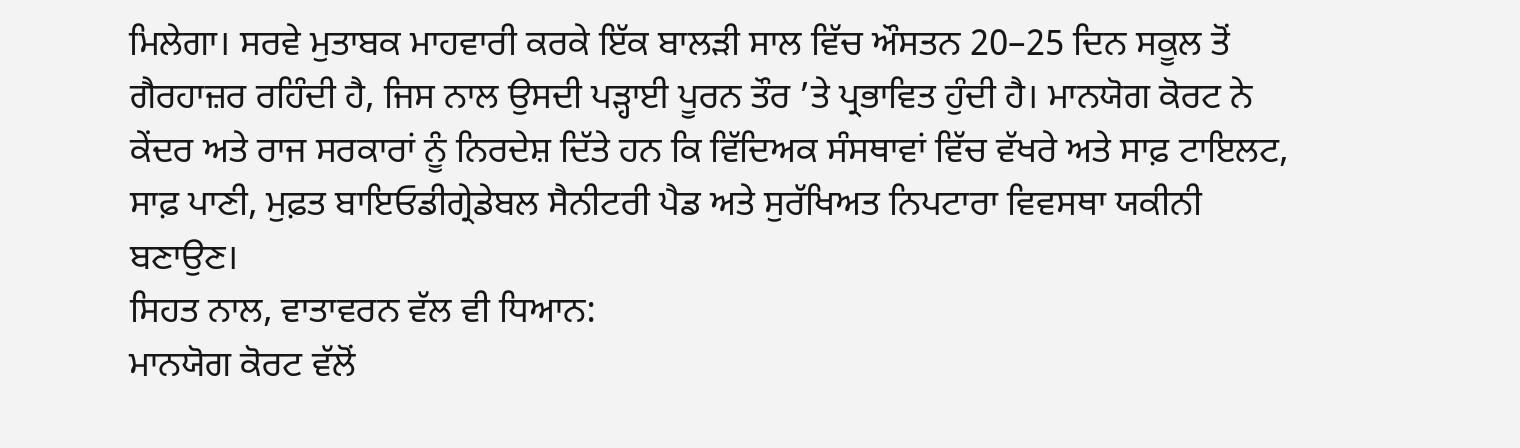ਮਿਲੇਗਾ। ਸਰਵੇ ਮੁਤਾਬਕ ਮਾਹਵਾਰੀ ਕਰਕੇ ਇੱਕ ਬਾਲੜੀ ਸਾਲ ਵਿੱਚ ਔਸਤਨ 20–25 ਦਿਨ ਸਕੂਲ ਤੋਂ ਗੈਰਹਾਜ਼ਰ ਰਹਿੰਦੀ ਹੈ, ਜਿਸ ਨਾਲ ਉਸਦੀ ਪੜ੍ਹਾਈ ਪੂਰਨ ਤੌਰ ’ਤੇ ਪ੍ਰਭਾਵਿਤ ਹੁੰਦੀ ਹੈ। ਮਾਨਯੋਗ ਕੋਰਟ ਨੇ ਕੇਂਦਰ ਅਤੇ ਰਾਜ ਸਰਕਾਰਾਂ ਨੂੰ ਨਿਰਦੇਸ਼ ਦਿੱਤੇ ਹਨ ਕਿ ਵਿੱਦਿਅਕ ਸੰਸਥਾਵਾਂ ਵਿੱਚ ਵੱਖਰੇ ਅਤੇ ਸਾਫ਼ ਟਾਇਲਟ, ਸਾਫ਼ ਪਾਣੀ, ਮੁਫ਼ਤ ਬਾਇਓਡੀਗ੍ਰੇਡੇਬਲ ਸੈਨੀਟਰੀ ਪੈਡ ਅਤੇ ਸੁਰੱਖਿਅਤ ਨਿਪਟਾਰਾ ਵਿਵਸਥਾ ਯਕੀਨੀ ਬਣਾਉਣ।
ਸਿਹਤ ਨਾਲ, ਵਾਤਾਵਰਨ ਵੱਲ ਵੀ ਧਿਆਨ:
ਮਾਨਯੋਗ ਕੋਰਟ ਵੱਲੋਂ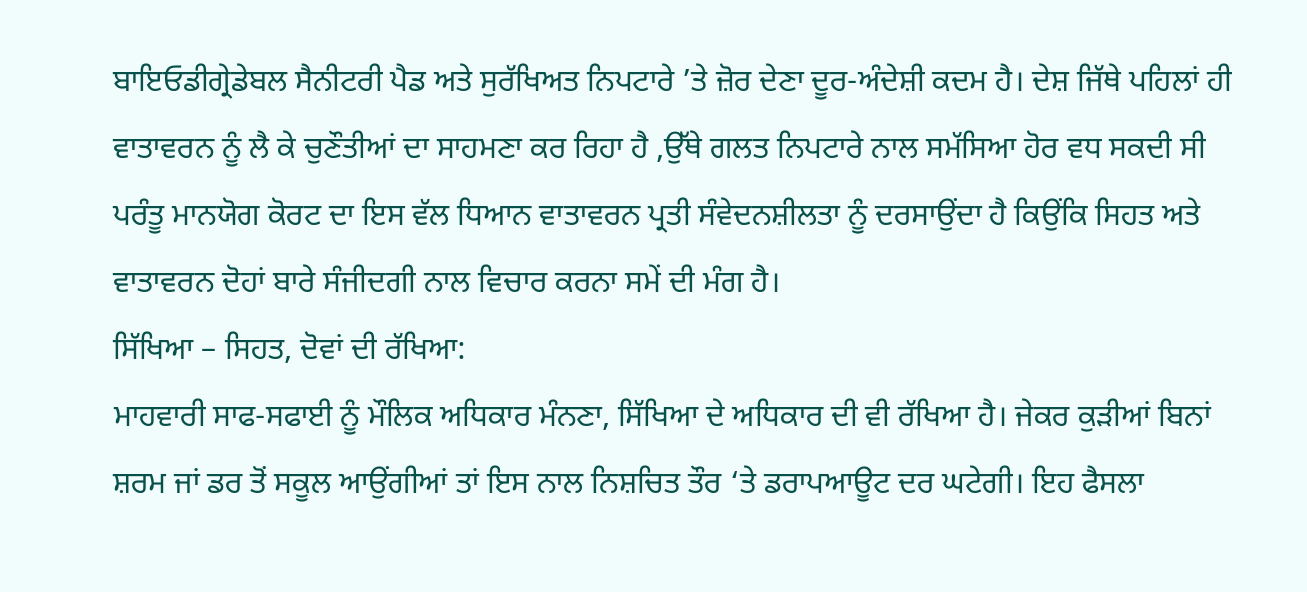ਬਾਇਓਡੀਗ੍ਰੇਡੇਬਲ ਸੈਨੀਟਰੀ ਪੈਡ ਅਤੇ ਸੁਰੱਖਿਅਤ ਨਿਪਟਾਰੇ ’ਤੇ ਜ਼ੋਰ ਦੇਣਾ ਦੂਰ-ਅੰਦੇਸ਼ੀ ਕਦਮ ਹੈ। ਦੇਸ਼ ਜਿੱਥੇ ਪਹਿਲਾਂ ਹੀ ਵਾਤਾਵਰਨ ਨੂੰ ਲੈ ਕੇ ਚੁਣੌਤੀਆਂ ਦਾ ਸਾਹਮਣਾ ਕਰ ਰਿਹਾ ਹੈ ,ਉੱਥੇ ਗਲਤ ਨਿਪਟਾਰੇ ਨਾਲ ਸਮੱਸਿਆ ਹੋਰ ਵਧ ਸਕਦੀ ਸੀ ਪਰੰਤੂ ਮਾਨਯੋਗ ਕੋਰਟ ਦਾ ਇਸ ਵੱਲ ਧਿਆਨ ਵਾਤਾਵਰਨ ਪ੍ਰਤੀ ਸੰਵੇਦਨਸ਼ੀਲਤਾ ਨੂੰ ਦਰਸਾਉਂਦਾ ਹੈ ਕਿਉਂਕਿ ਸਿਹਤ ਅਤੇ ਵਾਤਾਵਰਨ ਦੋਹਾਂ ਬਾਰੇ ਸੰਜੀਦਗੀ ਨਾਲ ਵਿਚਾਰ ਕਰਨਾ ਸਮੇਂ ਦੀ ਮੰਗ ਹੈ।
ਸਿੱਖਿਆ – ਸਿਹਤ, ਦੋਵਾਂ ਦੀ ਰੱਖਿਆ:
ਮਾਹਵਾਰੀ ਸਾਫ-ਸਫਾਈ ਨੂੰ ਮੌਲਿਕ ਅਧਿਕਾਰ ਮੰਨਣਾ, ਸਿੱਖਿਆ ਦੇ ਅਧਿਕਾਰ ਦੀ ਵੀ ਰੱਖਿਆ ਹੈ। ਜੇਕਰ ਕੁੜੀਆਂ ਬਿਨਾਂ ਸ਼ਰਮ ਜਾਂ ਡਰ ਤੋਂ ਸਕੂਲ ਆਉਂਗੀਆਂ ਤਾਂ ਇਸ ਨਾਲ ਨਿਸ਼ਚਿਤ ਤੌਰ ‘ਤੇ ਡਰਾਪਆਊਟ ਦਰ ਘਟੇਗੀ। ਇਹ ਫੈਸਲਾ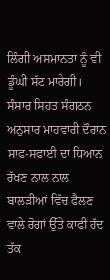ਲਿੰਗੀ ਅਸਮਾਨਤਾ ਨੂੰ ਵੀ ਡੂੰਘੀ ਸੱਟ ਮਾਰੇਗੀ। ਸੰਸਾਰ ਸਿਹਤ ਸੰਗਠਨ ਅਨੁਸਾਰ ਮਾਹਵਾਰੀ ਦੌਰਾਨ ਸਾਫ-ਸਫਾਈ ਦਾ ਧਿਆਨ ਰੱਖਣ ਨਾਲ ਨਾਲ ਬਾਲੜੀਆਂ ਵਿੱਚ ਫੈਲਣ ਵਾਲੇ ਰੋਗਾਂ ਉੱਤੇ ਕਾਫੀ ਹੱਦ ਤੱਕ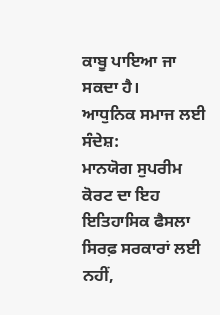ਕਾਬੂ ਪਾਇਆ ਜਾ ਸਕਦਾ ਹੈ।
ਆਧੁਨਿਕ ਸਮਾਜ ਲਈ ਸੰਦੇਸ਼:
ਮਾਨਯੋਗ ਸੁਪਰੀਮ ਕੋਰਟ ਦਾ ਇਹ ਇਤਿਹਾਸਿਕ ਫੈਸਲਾ ਸਿਰਫ਼ ਸਰਕਾਰਾਂ ਲਈ ਨਹੀਂ,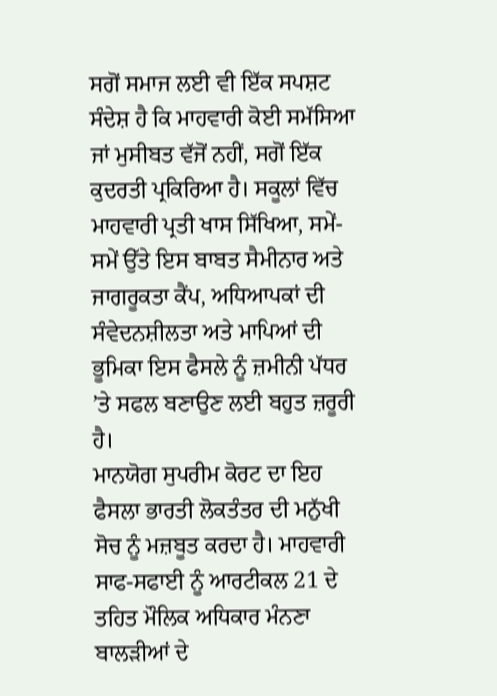ਸਗੋਂ ਸਮਾਜ ਲਈ ਵੀ ਇੱਕ ਸਪਸ਼ਟ ਸੰਦੇਸ਼ ਹੈ ਕਿ ਮਾਹਵਾਰੀ ਕੋਈ ਸਮੱਸਿਆ ਜਾਂ ਮੁਸੀਬਤ ਵੱਜੋਂ ਨਹੀਂ, ਸਗੋਂ ਇੱਕ ਕੁਦਰਤੀ ਪ੍ਰਕਿਰਿਆ ਹੈ। ਸਕੂਲਾਂ ਵਿੱਚ ਮਾਹਵਾਰੀ ਪ੍ਰਤੀ ਖਾਸ ਸਿੱਖਿਆ, ਸਮੇਂ-ਸਮੇਂ ਉੱਤੇ ਇਸ ਬਾਬਤ ਸੈਮੀਨਾਰ ਅਤੇ ਜਾਗਰੂਕਤਾ ਕੈਂਪ, ਅਧਿਆਪਕਾਂ ਦੀ ਸੰਵੇਦਨਸ਼ੀਲਤਾ ਅਤੇ ਮਾਪਿਆਂ ਦੀ ਭੂਮਿਕਾ ਇਸ ਫੈਸਲੇ ਨੂੰ ਜ਼ਮੀਨੀ ਪੱਧਰ ’ਤੇ ਸਫਲ ਬਣਾਉਣ ਲਈ ਬਹੁਤ ਜ਼ਰੂਰੀ ਹੈ।
ਮਾਨਯੋਗ ਸੁਪਰੀਮ ਕੋਰਟ ਦਾ ਇਹ ਫੈਸਲਾ ਭਾਰਤੀ ਲੋਕਤੰਤਰ ਦੀ ਮਨੁੱਖੀ ਸੋਚ ਨੂੰ ਮਜ਼ਬੂਤ ਕਰਦਾ ਹੈ। ਮਾਹਵਾਰੀ ਸਾਫ-ਸਫਾਈ ਨੂੰ ਆਰਟੀਕਲ 21 ਦੇ ਤਹਿਤ ਮੌਲਿਕ ਅਧਿਕਾਰ ਮੰਨਣਾ ਬਾਲੜੀਆਂ ਦੇ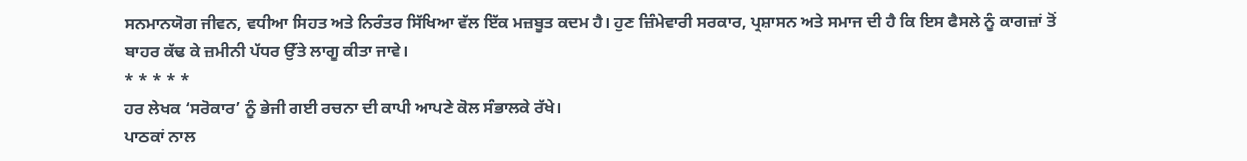ਸਨਮਾਨਯੋਗ ਜੀਵਨ, ਵਧੀਆ ਸਿਹਤ ਅਤੇ ਨਿਰੰਤਰ ਸਿੱਖਿਆ ਵੱਲ ਇੱਕ ਮਜ਼ਬੂਤ ਕਦਮ ਹੈ। ਹੁਣ ਜ਼ਿੰਮੇਵਾਰੀ ਸਰਕਾਰ, ਪ੍ਰਸ਼ਾਸਨ ਅਤੇ ਸਮਾਜ ਦੀ ਹੈ ਕਿ ਇਸ ਫੈਸਲੇ ਨੂੰ ਕਾਗਜ਼ਾਂ ਤੋਂ ਬਾਹਰ ਕੱਢ ਕੇ ਜ਼ਮੀਨੀ ਪੱਧਰ ਉੱਤੇ ਲਾਗੂ ਕੀਤਾ ਜਾਵੇ।
* * * * *
ਹਰ ਲੇਖਕ ‘ਸਰੋਕਾਰ’ ਨੂੰ ਭੇਜੀ ਗਈ ਰਚਨਾ ਦੀ ਕਾਪੀ ਆਪਣੇ ਕੋਲ ਸੰਭਾਲਕੇ ਰੱਖੇ।
ਪਾਠਕਾਂ ਨਾਲ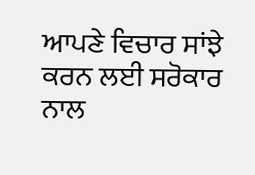ਆਪਣੇ ਵਿਚਾਰ ਸਾਂਝੇ ਕਰਨ ਲਈ ਸਰੋਕਾਰ ਨਾਲ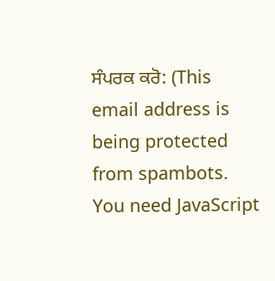ਸੰਪਰਕ ਕਰੋ: (This email address is being protected from spambots. You need JavaScript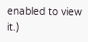enabled to view it.)